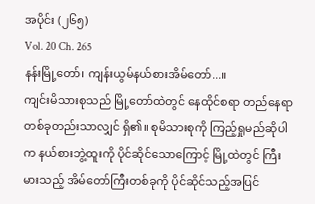အပိုင်း (၂၆၅)
Vol. 20 Ch. 265
နန်းမြို့တော်၊ ကျန်းယွမ်နယ်စားအိမ်တော်...။
ကျင်းမိသားစုသည် မြို့တော်ထဲတွင် နေထိုင်စရာ တည်နေရာ တစ်ခုတည်းသာလျှင် ရှိ၏။ စုမိသားစုကို ကြည့်ရှုမည်ဆိုပါက နယ်စားဘွဲ့ထူးကို ပိုင်ဆိုင်သောကြောင့် မြို့ထဲတွင် ကြီးမားသည့် အိမ်တော်ကြီးတစ်ခုကို ပိုင်ဆိုင်သည့်အပြင်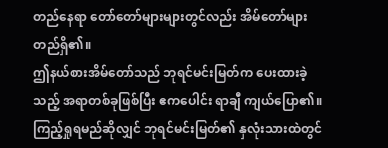တည်နေရာ တော်တော်များများတွင်လည်း အိမ်တော်များ တည်ရှိ၏။
ဤနယ်စားအိမ်တော်သည် ဘုရင်မင်းမြတ်က ပေးထားခဲ့သည့် အရာတစ်ခုဖြစ်ပြီး ဧကပေါင်း ရာချီ ကျယ်ပြော၏။ ကြည့်ရှုရမည်ဆိုလျှင် ဘုရင်မင်းမြတ်၏ နှလုံးသားထဲတွင်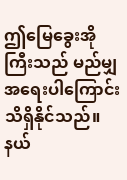ဤမြေခွေးအိုကြီးသည် မည်မျှ အရေးပါကြောင်း သိရှိနိုင်သည်။
နယ်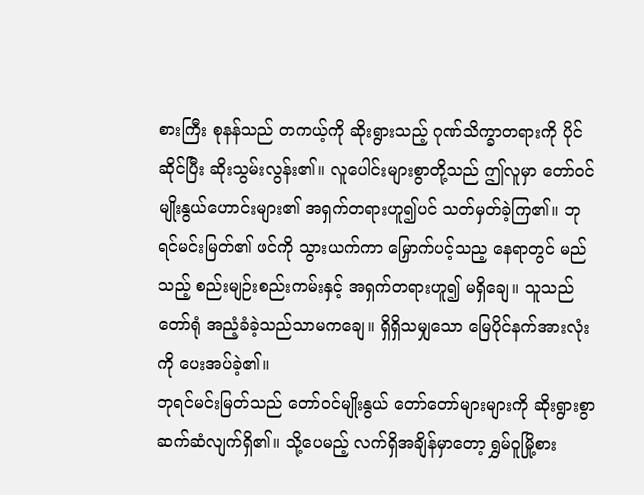စားကြီး စုနန်သည် တကယ့်ကို ဆိုးရွားသည့် ဂုဏ်သိက္ခာတရားကို ပိုင်ဆိုင်ပြီး ဆိုးသွမ်းလွန်း၏။ လူပေါင်းများစွာတို့သည် ဤလူမှာ တော်ဝင်မျိုးနွယ်ဟောင်းများ၏ အရှက်တရားဟူ၍ပင် သတ်မှတ်ခဲ့ကြ၏။ ဘုရင်မင်းမြတ်၏ ဖင်ကို သွားယက်ကာ မြှောက်ပင့်သည့ နေရာတွင် မည်သည့် စည်းမျဉ်းစည်းကမ်းနှင့် အရှက်တရားဟူ၍ မရှိချေ။ သူသည် တော်ရုံ အညံ့ခံခဲ့သည်သာမကချေ။ ရှိရှိသမျှသော မြေပိုင်နက်အားလုံးကို ပေးအပ်ခဲ့၏။
ဘုရင်မင်းမြတ်သည် တော်ဝင်မျိုးနွယ် တော်တော်များများကို ဆိုးရွားစွာ ဆက်ဆံလျက်ရှိ၏။ သို့ပေမည့် လက်ရှိအချိန်မှာတော့ ရွှမ်ဝူမြို့စား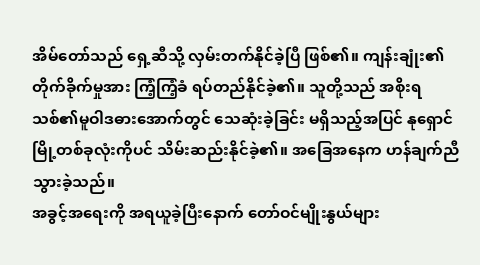အိမ်တော်သည် ရှေ့ဆီသို့ လှမ်းတက်နိုင်ခဲ့ပြီ ဖြစ်၏။ ကျန်းချုံး၏ တိုက်ခိုက်မှုအား ကြံ့ကြံ့ခံ ရပ်တည်နိုင်ခဲ့၏။ သူတို့သည် အစိုးရသစ်၏မူဝါဒဓားအောက်တွင် သေဆုံးခဲ့ခြင်း မရှိသည့်အပြင် နုရှောင်မြို့တစ်ခုလုံးကိုပင် သိမ်းဆည်းနိုင်ခဲ့၏။ အခြေအနေက ဟန်ချက်ညီသွားခဲ့သည်။
အခွင့်အရေးကို အရယူခဲ့ပြီးနောက် တော်ဝင်မျိုးနွယ်များ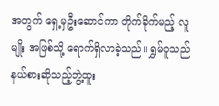အတွက် ရှေ့မှဦးဆောင်ကာ တိုက်ခိုက်မည့် လူမျိုး အဖြစ်သို့ ရောက်ရှိလာခဲ့သည်။ ရွှမ်ဝူသည် နယ်စားဆိုသည့်ဘွဲ့ထူး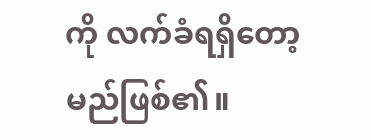ကို လက်ခံရရှိတော့မည်ဖြစ်၏။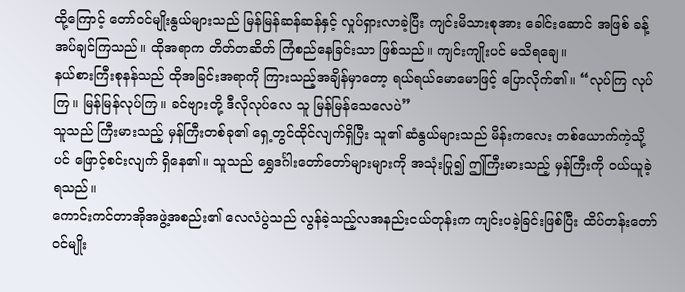ထို့ကြောင့် တော်ဝင်မျိုးနွယ်များသည် မြန်မြန်ဆန်ဆန်နှင့် လှုပ်ရှားလာခဲ့ပြီး ကျင်းမိသားစုအား ခေါင်းဆောင် အဖြစ် ခန့်အပ်ချင်ကြသည်။ ထိုအရာက တိတ်တဆိတ် ကြံစည်နေခြင်းသာ ဖြစ်သည်။ ကျင်းကျိုးပင် မသိရချေ။
နယ်စားကြီးစုနန်သည် ထိုအခြင်းအရာကို ကြားသည့်အချိန်မှာတော့ ရယ်ရယ်မောမောဖြင့် ပြောလိုက်၏။ “လုပ်ကြ လုပ်ကြ။ မြန်မြန်လုပ်ကြ။ ခင်ဗျားတို့ ဒီလိုလုပ်လေ သူ မြန်မြန်သေလေပဲ”
သူသည် ကြီးမားသည့် မှန်ကြီးတစ်ခု၏ ရှေ့တွင်ထိုင်လျက်ရှိပြီး သူ၏ ဆံနွယ်များသည် မိန်းကလေး တစ်ယောက်ကဲ့သို့ပင် ဖြောင့်စင်းလျက် ရှိနေ၏။ သူသည် ရွှေဒင်္ဂါးတော်တော်များများကို အသုံးပြု၍ ဤကြီးမားသည့် မှန်ကြီးကို ဝယ်ယူခဲ့ရသည်။
ကောင်းကင်တာအိုအဖွဲ့အစည်း၏ လေလံပွဲသည် လွန်ခဲ့သည့်လအနည်းငယ်တုန်းက ကျင်းပခဲ့ခြင်းဖြစ်ပြီး ထိပ်တန်းတော်ဝင်မျိုး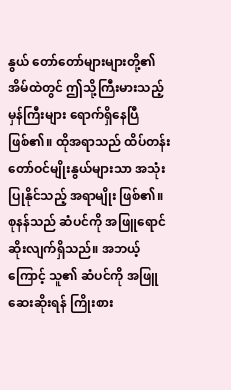နွယ် တော်တော်များများတို့၏ အိမ်ထဲတွင် ဤသို့ကြီးမားသည့် မှန်ကြီးများ ရောက်ရှိနေပြီ ဖြစ်၏။ ထိုအရာသည် ထိပ်တန်းတော်ဝင်မျိုးနွယ်များသာ အသုံးပြုနိုင်သည့် အရာမျိုး ဖြစ်၏။
စုနန်သည် ဆံပင်ကို အဖြူရောင်ဆိုးလျက်ရှိသည်။ အဘယ့်ကြောင့် သူ၏ ဆံပင်ကို အဖြူဆေးဆိုးရန် ကြိုးစား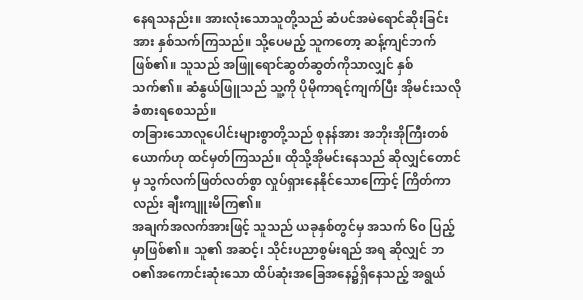နေရသနည်း။ အားလုံးသောသူတို့သည် ဆံပင်အမဲရောင်ဆိုးခြင်းအား နှစ်သက်ကြသည်။ သို့ပေမည့် သူကတော့ ဆန့်ကျင်ဘက် ဖြစ်၏။ သူသည် အဖြူရောင်ဆွတ်ဆွတ်ကိုသာလျှင် နှစ်သက်၏။ ဆံနွယ်ဖြူသည် သူ့ကို ပိုမိုကာရင့်ကျက်ပြီး အိုမင်းသလို ခံစားရစေသည်။
တခြားသောလူပေါင်းများစွာတို့သည် စုနန်အား အဘိုးအိုကြီးတစ်ယောက်ဟု ထင်မှတ်ကြသည်။ ထိုသို့အိုမင်းနေသည် ဆိုလျှင်တောင်မှ သွက်လက်ဖြတ်လတ်စွာ လှုပ်ရှားနေနိုင်သောကြောင့် ကြိတ်ကာလည်း ချီးကျူးမိကြ၏။
အချက်အလက်အားဖြင့် သူသည် ယခုနှစ်တွင်မှ အသက် ၆၀ ပြည့်မှာဖြစ်၏။ သူ၏ အဆင့်၊ သိုင်းပညာစွမ်းရည် အရ ဆိုလျှင် ဘဝ၏အကောင်းဆုံးသော ထိပ်ဆုံးအခြေအနေ၌ရှိနေသည့် အရွယ်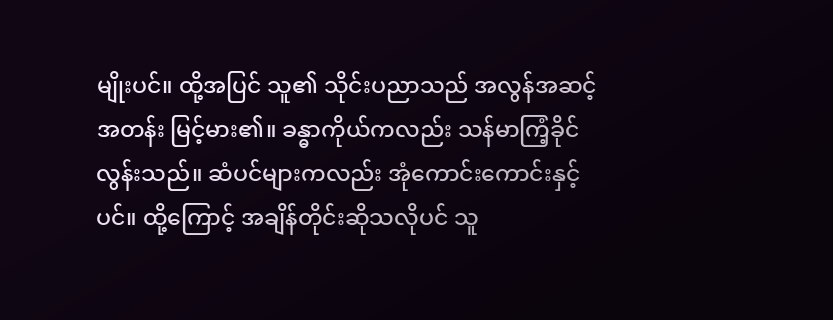မျိုးပင်။ ထို့အပြင် သူ၏ သိုင်းပညာသည် အလွန်အဆင့်အတန်း မြင့်မား၏။ ခန္ဓာကိုယ်ကလည်း သန်မာကြံ့ခိုင်လွန်းသည်။ ဆံပင်များကလည်း အုံကောင်းကောင်းနှင့်ပင်။ ထို့ကြောင့် အချိန်တိုင်းဆိုသလိုပင် သူ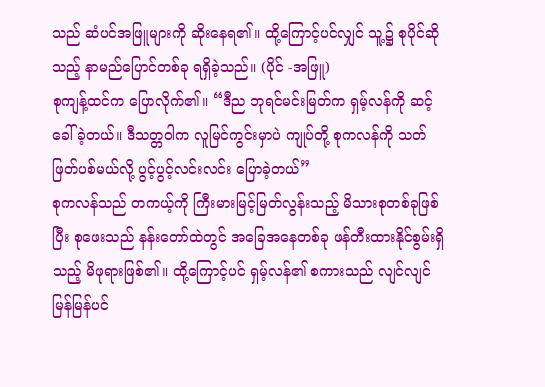သည် ဆံပင်အဖြူများကို ဆိုးနေရ၏။ ထို့ကြောင့်ပင်လျှင် သူ့၌ စုပိုင်ဆိုသည့် နာမည်ပြောင်တစ်ခု ရရှိခဲ့သည်။ (ပိုင် -အဖြူ)
စုကျန့်ထင်က ပြောလိုက်၏။ “ဒီည ဘုရင်မင်းမြတ်က ရှမ့်လန်ကို ဆင့်ခေါ်ခဲ့တယ်။ ဒီသတ္တဝါက လူမြင်ကွင်းမှာပဲ ကျုပ်တို့ စုကလန်ကို သတ်ဖြတ်ပစ်မယ်လို့ ပွင့်ပွင့်လင်းလင်း ပြောခဲ့တယ်”
စုကလန်သည် တကယ့်ကို ကြီးမားမြင့်မြတ်လွန်းသည့် မိသားစုတစ်ခုဖြစ်ပြီး စုဖေးသည် နန်းတော်ထဲတွင် အခြေအနေတစ်ခု ဖန်တီးထားနိုင်စွမ်းရှိသည့် မိဖုရားဖြစ်၏။ ထို့ကြောင့်ပင် ရှမ့်လန်၏ စကားသည် လျင်လျင်မြန်မြန်ပင်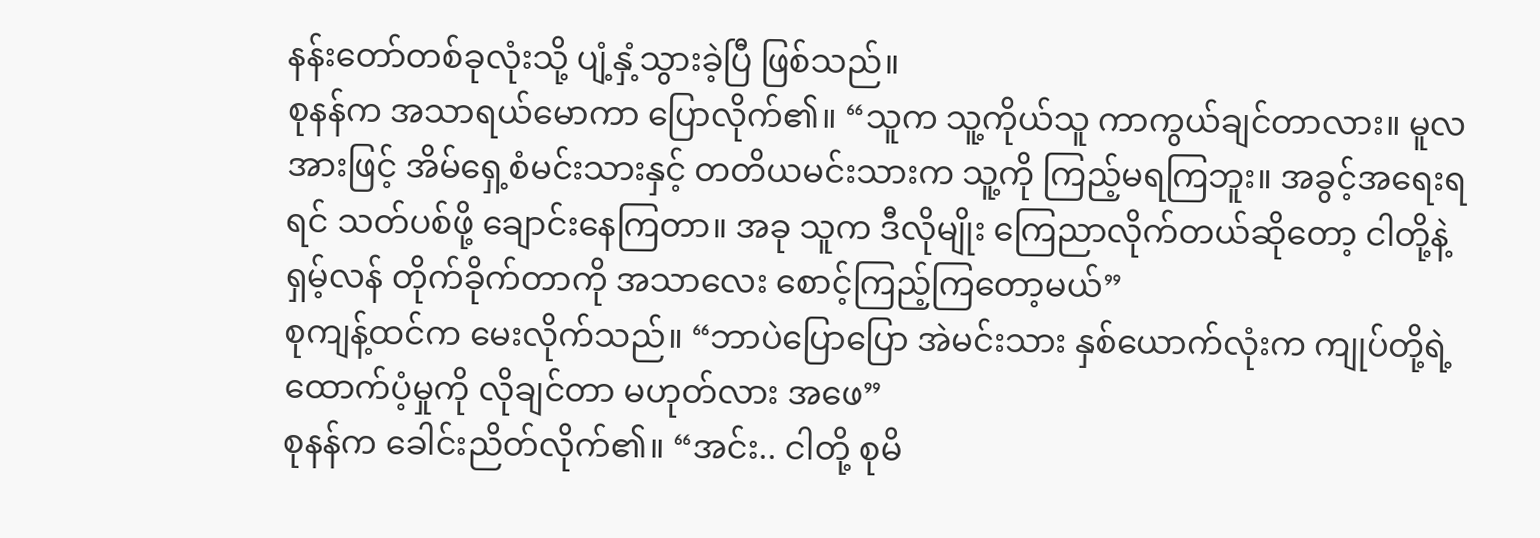နန်းတော်တစ်ခုလုံးသို့ ပျံ့နှံ့သွားခဲ့ပြီ ဖြစ်သည်။
စုနန်က အသာရယ်မောကာ ပြောလိုက်၏။ “သူက သူ့ကိုယ်သူ ကာကွယ်ချင်တာလား။ မူလအားဖြင့် အိမ်ရှေ့စံမင်းသားနှင့် တတိယမင်းသားက သူ့ကို ကြည့်မရကြဘူး။ အခွင့်အရေးရရင် သတ်ပစ်ဖို့ ချောင်းနေကြတာ။ အခု သူက ဒီလိုမျိုး ကြေညာလိုက်တယ်ဆိုတော့ ငါတို့နဲ့ ရှမ့်လန် တိုက်ခိုက်တာကို အသာလေး စောင့်ကြည့်ကြတော့မယ်”
စုကျန့်ထင်က မေးလိုက်သည်။ “ဘာပဲပြောပြော အဲမင်းသား နှစ်ယောက်လုံးက ကျုပ်တို့ရဲ့ ထောက်ပံ့မှုကို လိုချင်တာ မဟုတ်လား အဖေ”
စုနန်က ခေါင်းညိတ်လိုက်၏။ “အင်း.. ငါတို့ စုမိ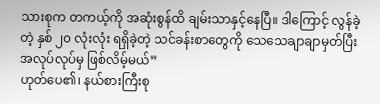သားစုက တကယ့်ကို အဆုံးစွန်ထိ ချမ်းသာနှင့်နေပြီ။ ဒါကြောင့် လွန်ခဲ့တဲ့ နှစ် ၂၀ လုံးလုံး ရရှိခဲ့တဲ့ သင်ခန်းစာတွေကို သေသေချာချာမှတ်ပြီး အလုပ်လုပ်မှ ဖြစ်လိမ့်မယ်”
ဟုတ်ပေ၏၊ နယ်စားကြီးစု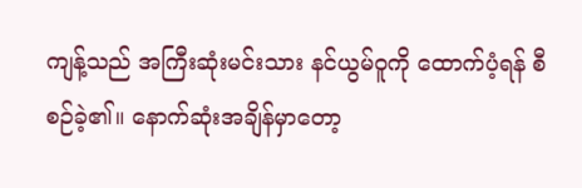ကျန့်သည် အကြီးဆုံးမင်းသား နင်ယွမ်ဝူကို ထောက်ပံ့ရန် စီစဉ်ခဲ့၏။ နောက်ဆုံးအချိန်မှာတော့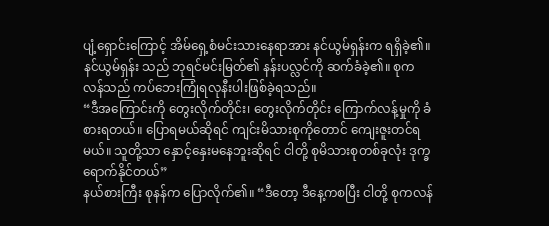ပျံ့ရှောင်းကြောင့် အိမ်ရှေ့စံမင်းသားနေရာအား နင်ယွမ်ရှန်းက ရရှိခဲ့၏။ နင်ယွမ်ရှန်း သည် ဘုရင်မင်းမြတ်၏ နန်းပလ္လင်ကို ဆက်ခံခဲ့၏။ စုကလန်သည် ကပ်ဘေးကြုံရလုနီးပါးဖြစ်ခဲ့ရသည်။
“ဒီအကြောင်းကို တွေးလိုက်တိုင်း၊ တွေးလိုက်တိုင်း ကြောက်လန့်မှုကို ခံစားရတယ်။ ပြောရမယ်ဆိုရင် ကျင်းမိသားစုကိုတောင် ကျေးဇူးတင်ရမယ်။ သူတို့သာ နှောင့်နှေးမနေဘူးဆိုရင် ငါတို့ စုမိသားစုတစ်ခုလုံး ဒုက္ခရောက်နိုင်တယ်”
နယ်စားကြီး စုနန်က ပြောလိုက်၏။ “ဒီတော့ ဒီနေ့ကစပြီး ငါတို့ စုကလန်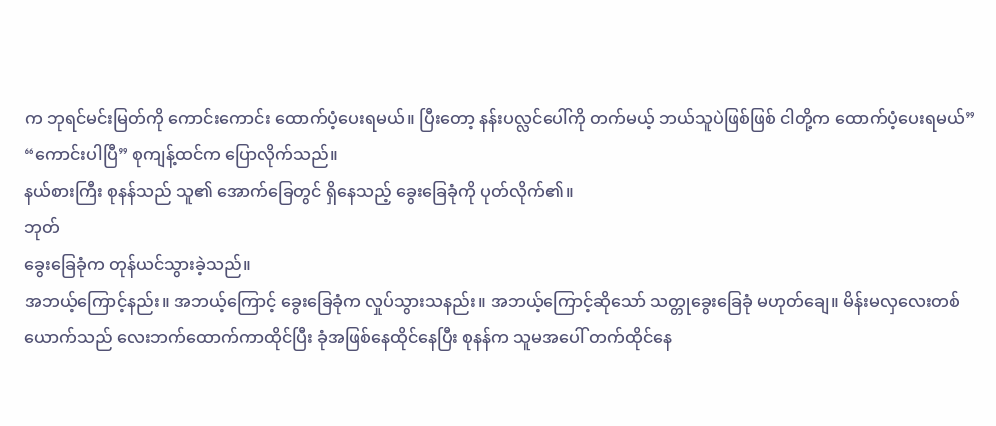က ဘုရင်မင်းမြတ်ကို ကောင်းကောင်း ထောက်ပံ့ပေးရမယ်။ ပြီးတော့ နန်းပလ္လင်ပေါ်ကို တက်မယ့် ဘယ်သူပဲဖြစ်ဖြစ် ငါတို့က ထောက်ပံ့ပေးရမယ်”
“ကောင်းပါပြီ” စုကျန့်ထင်က ပြောလိုက်သည်။
နယ်စားကြီး စုနန်သည် သူ၏ အောက်ခြေတွင် ရှိနေသည့် ခွေးခြေခုံကို ပုတ်လိုက်၏။
ဘုတ်
ခွေးခြေခုံက တုန်ယင်သွားခဲ့သည်။
အဘယ့်ကြောင့်နည်း။ အဘယ့်ကြောင့် ခွေးခြေခုံက လှုပ်သွားသနည်း။ အဘယ့်ကြောင့်ဆိုသော် သတ္တုခွေးခြေခုံ မဟုတ်ချေ။ မိန်းမလှလေးတစ်ယောက်သည် လေးဘက်ထောက်ကာထိုင်ပြီး ခုံအဖြစ်နေထိုင်နေပြီး စုနန်က သူမအပေါ် တက်ထိုင်နေ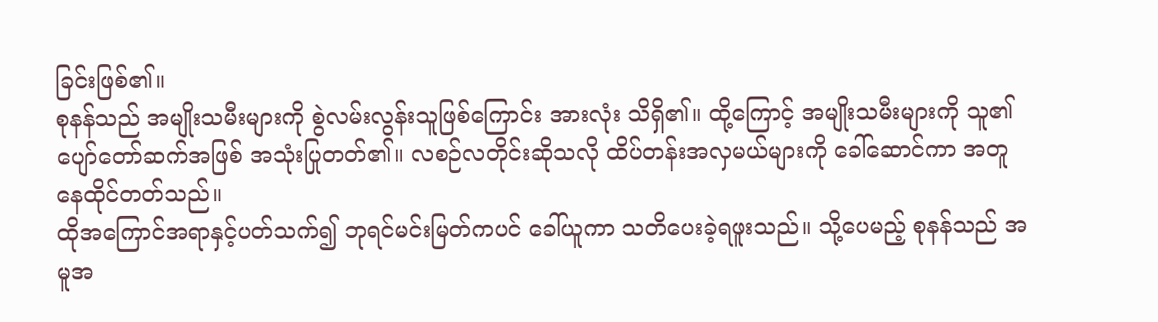ခြင်းဖြစ်၏။
စုနန်သည် အမျိုးသမီးများကို စွဲလမ်းလွန်းသူဖြစ်ကြောင်း အားလုံး သိရှိ၏။ ထို့ကြောင့် အမျိုးသမီးများကို သူ၏ ပျော်တော်ဆက်အဖြစ် အသုံးပြုတတ်၏။ လစဉ်လတိုင်းဆိုသလို ထိပ်တန်းအလှမယ်များကို ခေါ်ဆောင်ကာ အတူနေထိုင်တတ်သည်။
ထိုအကြောင်အရာနှင့်ပတ်သက်၍ ဘုရင်မင်းမြတ်ကပင် ခေါ်ယူကာ သတိပေးခဲ့ရဖူးသည်။ သို့ပေမည့် စုနန်သည် အမူအ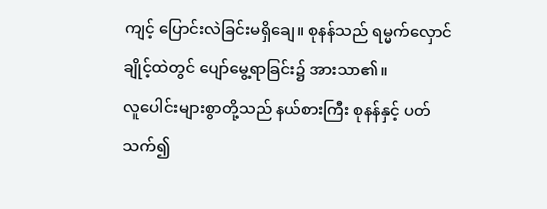ကျင့် ပြောင်းလဲခြင်းမရှိချေ။ စုနန်သည် ရမ္မက်လှောင်ချိုင့်ထဲတွင် ပျော်မွေ့ရာခြင်း၌ အားသာ၏။
လူပေါင်းများစွာတို့သည် နယ်စားကြီး စုနန်နှင့် ပတ်သက်၍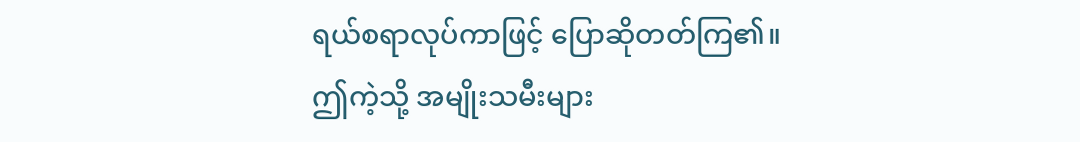ရယ်စရာလုပ်ကာဖြင့် ပြောဆိုတတ်ကြ၏။ ဤကဲ့သို့ အမျိုးသမီးများ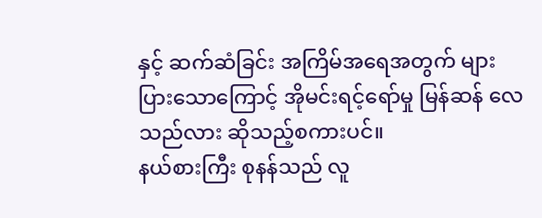နှင့် ဆက်ဆံခြင်း အကြိမ်အရေအတွက် များပြားသောကြောင့် အိုမင်းရင့်ရော်မှု မြန်ဆန် လေသည်လား ဆိုသည့်စကားပင်။
နယ်စားကြီး စုနန်သည် လူ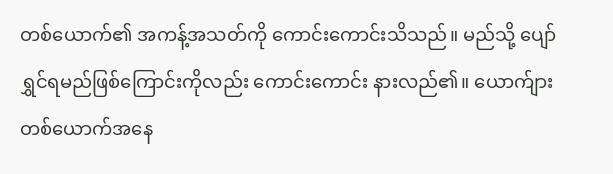တစ်ယောက်၏ အကန့်အသတ်ကို ကောင်းကောင်းသိသည်။ မည်သို့ ပျော်ရွှင်ရမည်ဖြစ်ကြောင်းကိုလည်း ကောင်းကောင်း နားလည်၏။ ယောက်ျားတစ်ယောက်အနေ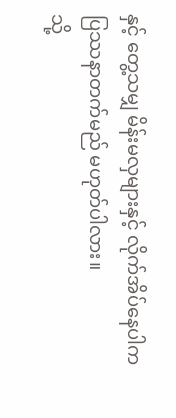နှင့် တွေ့သမျှ မိန်းမလှများနှင့် လိုက်အိပ်နေပါက ပြဿနာတက်မည် မဟုတ်ပါလား။
သို့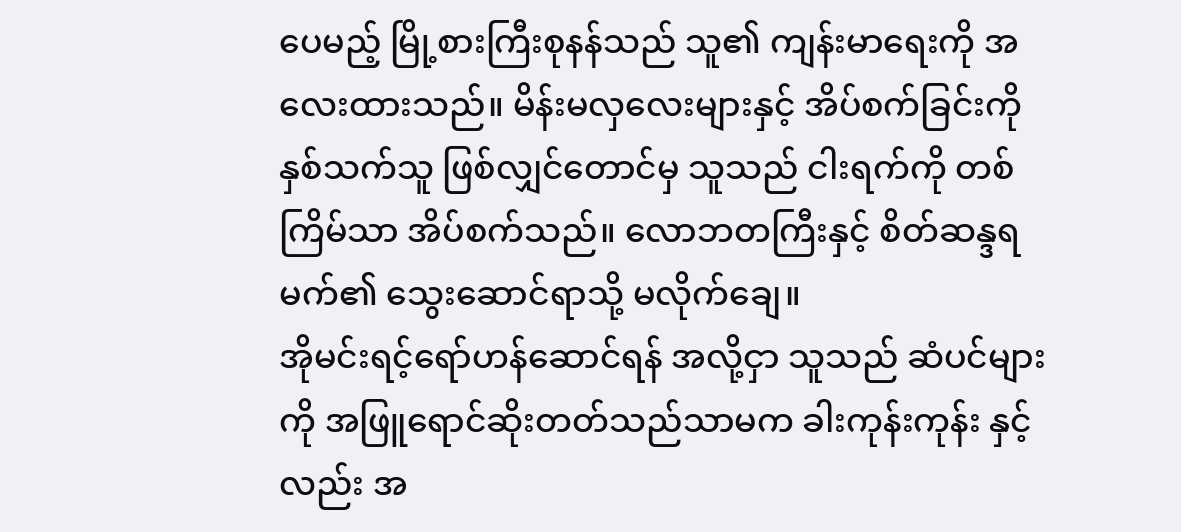ပေမည့် မြို့စားကြီးစုနန်သည် သူ၏ ကျန်းမာရေးကို အလေးထားသည်။ မိန်းမလှလေးများနှင့် အိပ်စက်ခြင်းကို နှစ်သက်သူ ဖြစ်လျှင်တောင်မှ သူသည် ငါးရက်ကို တစ်ကြိမ်သာ အိပ်စက်သည်။ လောဘတကြီးနှင့် စိတ်ဆန္ဒရမက်၏ သွေးဆောင်ရာသို့ မလိုက်ချေ။
အိုမင်းရင့်ရော်ဟန်ဆောင်ရန် အလို့ငှာ သူသည် ဆံပင်များကို အဖြူရောင်ဆိုးတတ်သည်သာမက ခါးကုန်းကုန်း နှင့်လည်း အ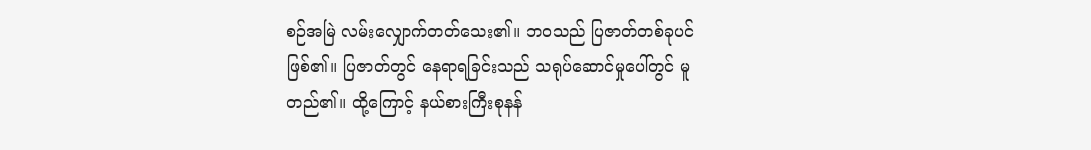စဉ်အမြဲ လမ်းလျှောက်တတ်သေး၏။ ဘဝသည် ပြဇာတ်တစ်ခုပင် ဖြစ်၏။ ပြဇာတ်တွင် နေရာရခြင်းသည် သရုပ်ဆောင်မှုပေါ်တွင် မူတည်၏။ ထို့ကြောင့် နယ်စားကြီးစုနန်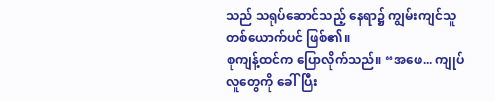သည် သရုပ်ဆောင်သည့် နေရာ၌ ကျွမ်းကျင်သူတစ်ယောက်ပင် ဖြစ်၏။
စုကျန့်ထင်က ပြောလိုက်သည်။ “အဖေ... ကျုပ် လူတွေကို ခေါ်ပြီး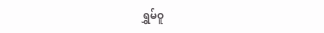ရွှမ်ဝူ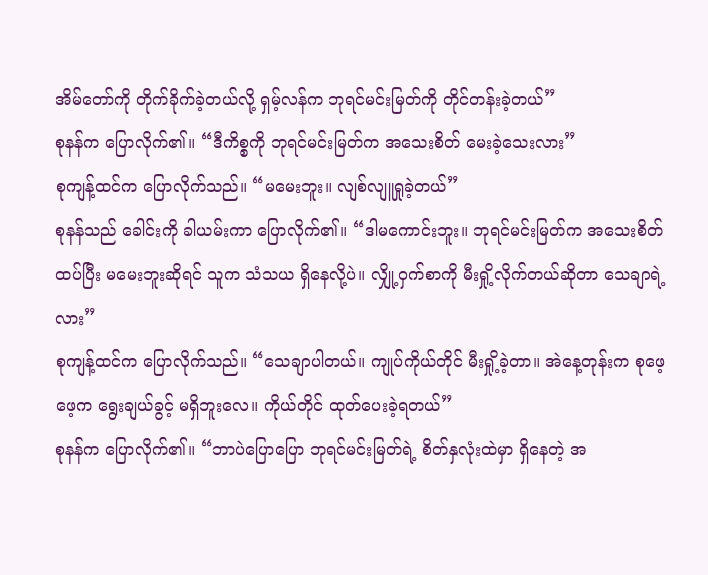အိမ်တော်ကို တိုက်ခိုက်ခဲ့တယ်လို့ ရှမ့်လန်က ဘုရင်မင်းမြတ်ကို တိုင်တန်းခဲ့တယ်”
စုနန်က ပြောလိုက်၏။ “ဒီကိစ္စကို ဘုရင်မင်းမြတ်က အသေးစိတ် မေးခဲ့သေးလား”
စုကျန့်ထင်က ပြောလိုက်သည်။ “မမေးဘူး။ လျစ်လျူရှုခဲ့တယ်”
စုနန်သည် ခေါင်းကို ခါယမ်းကာ ပြောလိုက်၏။ “ဒါမကောင်းဘူး။ ဘုရင်မင်းမြတ်က အသေးစိတ် ထပ်ပြီး မမေးဘူးဆိုရင် သူက သံသယ ရှိနေလို့ပဲ။ လျှို့ဝှက်စာကို မီးရှို့လိုက်တယ်ဆိုတာ သေချာရဲ့လား”
စုကျန့်ထင်က ပြောလိုက်သည်။ “သေချာပါတယ်။ ကျုပ်ကိုယ်တိုင် မီးရှို့ခဲ့တာ။ အဲနေ့တုန်းက စုဖေ့ဖေ့က ရွေးချယ်ခွင့် မရှိဘူးလေ။ ကိုယ်တိုင် ထုတ်ပေးခဲ့ရတယ်”
စုနန်က ပြောလိုက်၏။ “ဘာပဲပြောပြော ဘုရင်မင်းမြတ်ရဲ့ စိတ်နှလုံးထဲမှာ ရှိနေတဲ့ အ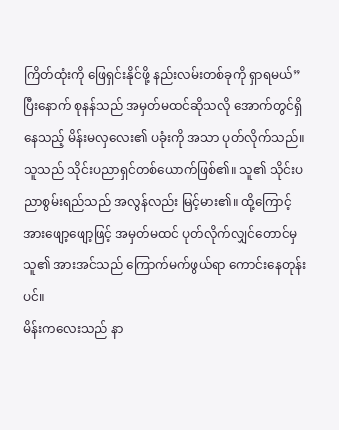ကြိတ်ထုံးကို ဖြေရှင်းနိုင်ဖို့ နည်းလမ်းတစ်ခုကို ရှာရမယ်”
ပြီးနောက် စုနန်သည် အမှတ်မထင်ဆိုသလို အောက်တွင်ရှိနေသည့် မိန်းမလှလေး၏ ပခုံးကို အသာ ပုတ်လိုက်သည်။
သူသည် သိုင်းပညာရှင်တစ်ယောက်ဖြစ်၏။ သူ၏ သိုင်းပညာစွမ်းရည်သည် အလွန်လည်း မြင့်မား၏။ ထို့ကြောင့် အားဖျော့ဖျော့ဖြင့် အမှတ်မထင် ပုတ်လိုက်လျှင်တောင်မှ သူ၏ အားအင်သည် ကြောက်မက်ဖွယ်ရာ ကောင်းနေတုန်းပင်။
မိန်းကလေးသည် နာ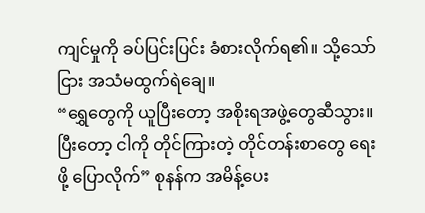ကျင်မှုကို ခပ်ပြင်းပြင်း ခံစားလိုက်ရ၏။ သို့သော်ငြား အသံမထွက်ရဲချေ။
“ရွှေတွေကို ယူပြီးတော့ အစိုးရအဖွဲ့တွေဆီသွား။ ပြီးတော့ ငါကို တိုင်ကြားတဲ့ တိုင်တန်းစာတွေ ရေးဖို့ ပြောလိုက်” စုနန်က အမိန့်ပေး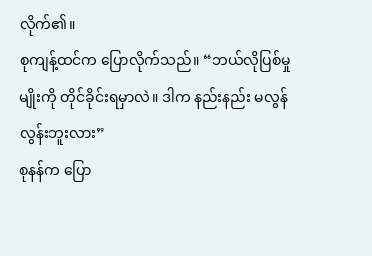လိုက်၏။
စုကျန့်ထင်က ပြောလိုက်သည်။ “ဘယ်လိုပြစ်မှုမျိုးကို တိုင်ခိုင်းရမှာလဲ။ ဒါက နည်းနည်း မလွန်လွန်းဘူးလား”
စုနန်က ပြော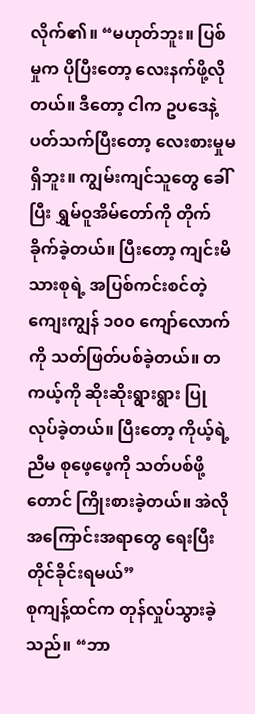လိုက်၏။ “မဟုတ်ဘူး။ ပြစ်မှုက ပိုပြီးတော့ လေးနက်ဖို့လိုတယ်။ ဒီတော့ ငါက ဥပဒေနဲ့ ပတ်သက်ပြီးတော့ လေးစားမှုမရှိဘူး။ ကျွမ်းကျင်သူတွေ ခေါ်ပြီး ရွှမ်ဝူအိမ်တော်ကို တိုက်ခိုက်ခဲ့တယ်။ ပြီးတော့ ကျင်းမိသားစုရဲ့ အပြစ်ကင်းစင်တဲ့ ကျေးကျွန် ၁၀၀ ကျော်လောက်ကို သတ်ဖြတ်ပစ်ခဲ့တယ်။ တကယ့်ကို ဆိုးဆိုးရွားရွား ပြုလုပ်ခဲ့တယ်။ ပြီးတော့ ကိုယ့်ရဲ့ညီမ စုဖေ့ဖေ့ကို သတ်ပစ်ဖို့တောင် ကြိုးစားခဲ့တယ်။ အဲလို အကြောင်းအရာတွေ ရေးပြီး တိုင်ခိုင်းရမယ်”
စုကျန့်ထင်က တုန်လှုပ်သွားခဲ့သည်။ “ဘာ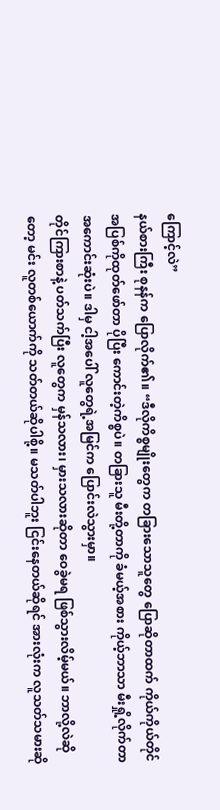ကြောင့်လဲ”
နယ်စားကြီး စုနန်က ပြောလိုက်၏။ “ဒီလိုကိစ္စမျိုးတွေက တခြားသောသူတွေ ပြောဆိုတာထက် ကိုယ်ကိုယ်တိုင် အပြစ်ကိုထုတ်ဖော်တာ ပိုပြီး ကောင်းတဲ့ကိစ္စပဲ။ တခြားသူ မီးတို့တာကို ခံမယ့်အစား ကိုယ့်ဘာသာ မီးရှို့လိုက်တာ အကောင်းဆုံးပဲ။ ဒါမှ ငါ့အပေါ် လူတွေရဲ့အမြင်က ပြောင်းလဲသွားမှာ။
တိုင်ကြားစာနဲ့ ပတ်သက်ပြီး လူတွေက မှန်သလား၊ မှားသလားဆိုတာ ဝေခွဲမရ ဖြစ်သွားလိမ့်မယ်။ ဘာလို့လဲဆိုတော့ မင်း လူတစ်ယောက်ကို သတ်တယ်ဆိုပါစို့။ မသတ်ပါဘူး ငြင်းနေတယ်ဆိုရင် အားလုံးက လူသတ်သမားဆို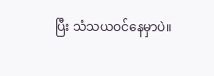ပြီး သံသယဝင်နေမှာပဲ။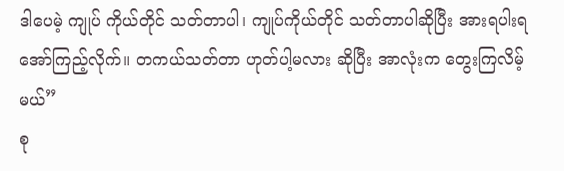ဒါပေမဲ့ ကျုပ် ကိုယ်တိုင် သတ်တာပါ၊ ကျုပ်ကိုယ်တိုင် သတ်တာပါဆိုပြီး အားရပါးရ အော်ကြည့်လိုက်။ တကယ်သတ်တာ ဟုတ်ပါ့မလား ဆိုပြီး အာလုံးက တွေးကြလိမ့်မယ်”
စု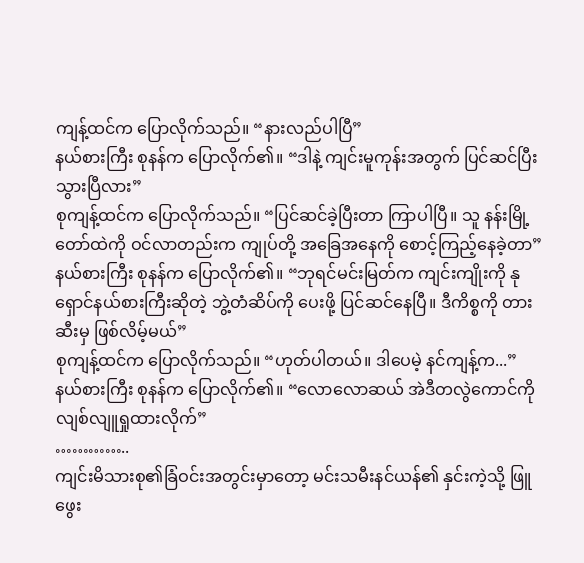ကျန့်ထင်က ပြောလိုက်သည်။ “နားလည်ပါပြီ”
နယ်စားကြီး စုနန်က ပြောလိုက်၏။ “ဒါနဲ့ ကျင်းမူကုန်းအတွက် ပြင်ဆင်ပြီးသွားပြီလား”
စုကျန့်ထင်က ပြောလိုက်သည်။ “ပြင်ဆင်ခဲ့ပြီးတာ ကြာပါပြီ။ သူ နန်းမြို့တော်ထဲကို ဝင်လာတည်းက ကျုပ်တို့ အခြေအနေကို စောင့်ကြည့်နေခဲ့တာ”
နယ်စားကြီး စုနန်က ပြောလိုက်၏။ “ဘုရင်မင်းမြတ်က ကျင်းကျိုးကို နုရှောင်နယ်စားကြီးဆိုတဲ့ ဘွဲ့တံဆိပ်ကို ပေးဖို့ ပြင်ဆင်နေပြီ။ ဒီကိစ္စကို တားဆီးမှ ဖြစ်လိမ့်မယ်”
စုကျန့်ထင်က ပြောလိုက်သည်။ “ဟုတ်ပါတယ်။ ဒါပေမဲ့ နင်ကျန့်က...”
နယ်စားကြီး စုနန်က ပြောလိုက်၏။ “လောလောဆယ် အဲဒီတလွဲကောင်ကို လျစ်လျူရှုထားလိုက်”
…………..
ကျင်းမိသားစု၏ခြံဝင်းအတွင်းမှာတော့ မင်းသမီးနင်ယန်၏ နှင်းကဲ့သို့ ဖြူဖွေး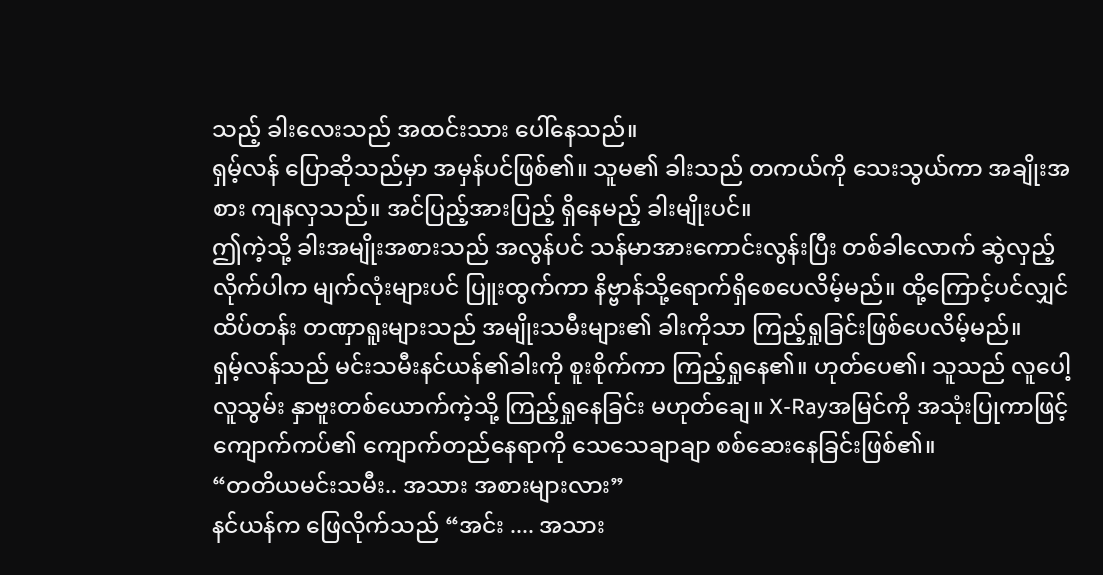သည့် ခါးလေးသည် အထင်းသား ပေါ်နေသည်။
ရှမ့်လန် ပြောဆိုသည်မှာ အမှန်ပင်ဖြစ်၏။ သူမ၏ ခါးသည် တကယ်ကို သေးသွယ်ကာ အချိုးအစား ကျနလှသည်။ အင်ပြည့်အားပြည့် ရှိနေမည့် ခါးမျိုးပင်။
ဤကဲ့သို့ ခါးအမျိုးအစားသည် အလွန်ပင် သန်မာအားကောင်းလွန်းပြီး တစ်ခါလောက် ဆွဲလှည့်လိုက်ပါက မျက်လုံးများပင် ပြူးထွက်ကာ နိဗ္ဗာန်သို့ရောက်ရှိစေပေလိမ့်မည်။ ထို့ကြောင့်ပင်လျှင် ထိပ်တန်း တဏှာရူးများသည် အမျိုးသမီးများ၏ ခါးကိုသာ ကြည့်ရှုခြင်းဖြစ်ပေလိမ့်မည်။
ရှမ့်လန်သည် မင်းသမီးနင်ယန်၏ခါးကို စူးစိုက်ကာ ကြည့်ရှုနေ၏။ ဟုတ်ပေ၏၊ သူသည် လူပေါ့လူသွမ်း နှာဗူးတစ်ယောက်ကဲ့သို့ ကြည့်ရှုနေခြင်း မဟုတ်ချေ။ X-Rayအမြင်ကို အသုံးပြုကာဖြင့် ကျောက်ကပ်၏ ကျောက်တည်နေရာကို သေသေချာချာ စစ်ဆေးနေခြင်းဖြစ်၏။
“တတိယမင်းသမီး.. အသား အစားများလား”
နင်ယန်က ဖြေလိုက်သည် “အင်း .... အသား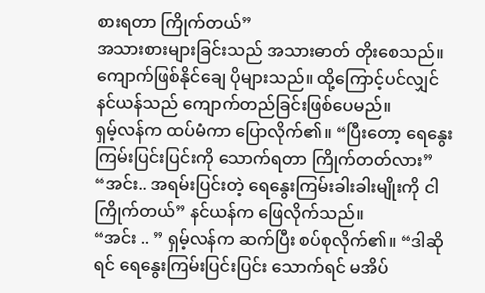စားရတာ ကြိုက်တယ်”
အသားစားများခြင်းသည် အသားဓာတ် တိုးစေသည်။ ကျောက်ဖြစ်နိုင်ချေ ပိုများသည်။ ထို့ကြောင့်ပင်လျှင် နင်ယန်သည် ကျောက်တည်ခြင်းဖြစ်ပေမည်။
ရှမ့်လန်က ထပ်မံကာ ပြောလိုက်၏။ “ပြီးတော့ ရေနွေးကြမ်းပြင်းပြင်းကို သောက်ရတာ ကြိုက်တတ်လား”
“အင်း.. အရမ်းပြင်းတဲ့ ရေနွေးကြမ်းခါးခါးမျိုးကို ငါ ကြိုက်တယ်” နင်ယန်က ဖြေလိုက်သည်။
“အင်း .. ” ရှမ့်လန်က ဆက်ပြီး စပ်စုလိုက်၏။ “ဒါဆိုရင် ရေနွေးကြမ်းပြင်းပြင်း သောက်ရင် မအိပ်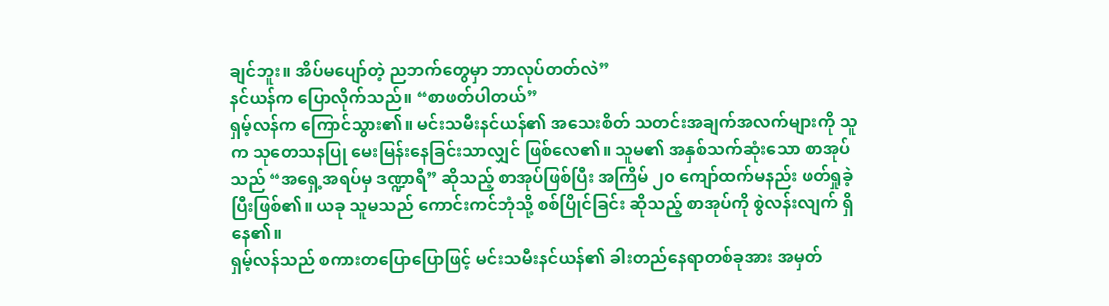ချင်ဘူး။ အိပ်မပျော်တဲ့ ညဘက်တွေမှာ ဘာလုပ်တတ်လဲ”
နင်ယန်က ပြောလိုက်သည်။ “စာဖတ်ပါတယ်”
ရှမ့်လန်က ကြောင်သွား၏။ မင်းသမီးနင်ယန်၏ အသေးစိတ် သတင်းအချက်အလက်များကို သူက သုတေသနပြု မေးမြန်းနေခြင်းသာလျှင် ဖြစ်လေ၏။ သူမ၏ အနှစ်သက်ဆုံးသော စာအုပ်သည် “အရှေ့အရပ်မှ ဒဏ္ဍာရီ” ဆိုသည့် စာအုပ်ဖြစ်ပြီး အကြိမ် ၂၀ ကျော်ထက်မနည်း ဖတ်ရှုခဲ့ပြီးဖြစ်၏။ ယခု သူမသည် ကောင်းကင်ဘုံသို့ စစ်ပြိုင်ခြင်း ဆိုသည့် စာအုပ်ကို စွဲလန်းလျက် ရှိနေ၏။
ရှမ့်လန်သည် စကားတပြောပြောဖြင့် မင်းသမီးနင်ယန်၏ ခါးတည်နေရာတစ်ခုအား အမှတ်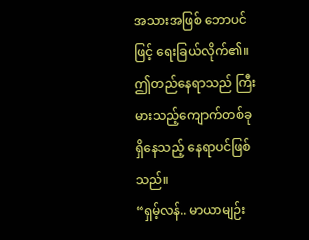အသားအဖြစ် ဘောပင်ဖြင့် ရေးခြယ်လိုက်၏။ ဤတည်နေရာသည် ကြီးမားသည့်ကျောက်တစ်ခု ရှိနေသည့် နေရာပင်ဖြစ်သည်။
“ရှမ့်လန်.. မာယာမျဉ်း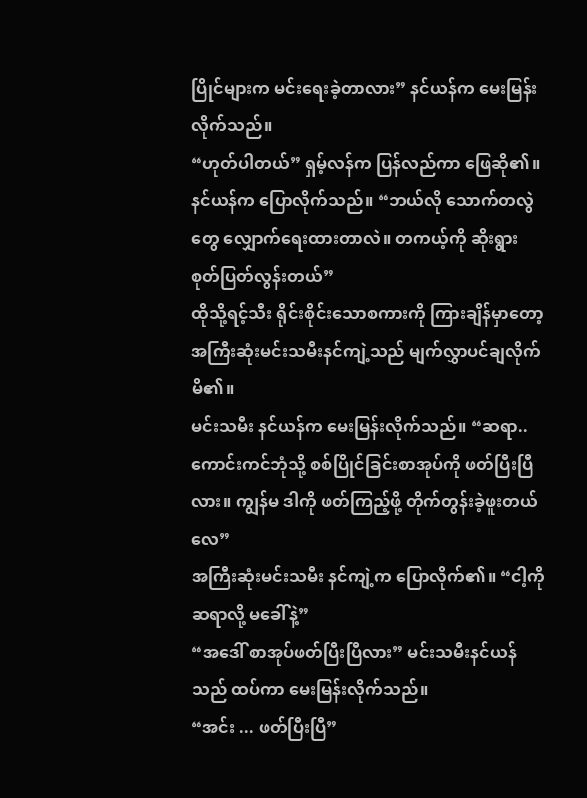ပြိုင်များက မင်းရေးခဲ့တာလား” နင်ယန်က မေးမြန်းလိုက်သည်။
“ဟုတ်ပါတယ်” ရှမ့်လန်က ပြန်လည်ကာ ဖြေဆို၏။
နင်ယန်က ပြောလိုက်သည်။ “ဘယ်လို သောက်တလွဲတွေ လျှောက်ရေးထားတာလဲ။ တကယ့်ကို ဆိုးရွား စုတ်ပြတ်လွန်းတယ်”
ထိုသို့ရင့်သီး ရိုင်းစိုင်းသောစကားကို ကြားချိန်မှာတော့ အကြီးဆုံးမင်းသမီးနင်ကျဲ့သည် မျက်လွှာပင်ချလိုက်မိ၏။
မင်းသမီး နင်ယန်က မေးမြန်းလိုက်သည်။ “ဆရာ.. ကောင်းကင်ဘုံသို့ စစ်ပြိုင်ခြင်းစာအုပ်ကို ဖတ်ပြီးပြီလား။ ကျွန်မ ဒါကို ဖတ်ကြည့်ဖို့ တိုက်တွန်းခဲ့ဖူးတယ်လေ”
အကြီးဆုံးမင်းသမီး နင်ကျဲ့က ပြောလိုက်၏။ “ငါ့ကို ဆရာလို့ မခေါ်နဲ့”
“အဒေါ် စာအုပ်ဖတ်ပြီးပြီလား” မင်းသမီးနင်ယန်သည် ထပ်ကာ မေးမြန်းလိုက်သည်။
“အင်း ... ဖတ်ပြီးပြီ”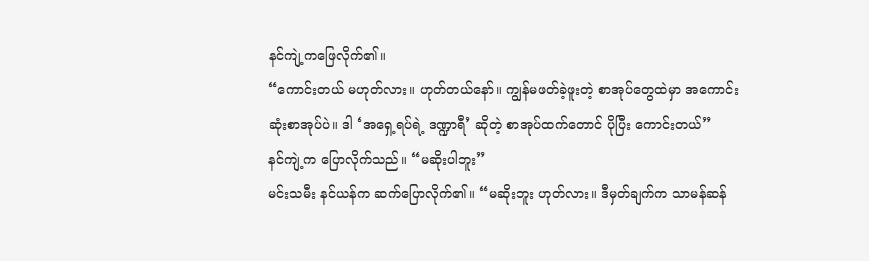နင်ကျဲ့ကဖြေလိုက်၏။
“ကောင်းတယ် မဟုတ်လား။ ဟုတ်တယ်နော်။ ကျွန်မဖတ်ခဲ့ဖူးတဲ့ စာအုပ်တွေထဲမှာ အကောင်းဆုံးစာအုပ်ပဲ။ ဒါ ‘အရှေ့ရပ်ရဲ့ ဒဏ္ဍာရီ’ ဆိုတဲ့ စာအုပ်ထက်တောင် ပိုပြီး ကောင်းတယ်”
နင်ကျဲ့က ပြောလိုက်သည်။ “မဆိုးပါဘူး”
မင်းသမီး နင်ယန်က ဆက်ပြောလိုက်၏။ “မဆိုးဘူး ဟုတ်လား။ ဒီမှတ်ချက်က သာမန်ဆန်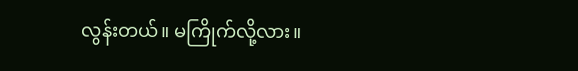လွန်းတယ်။ မကြိုက်လို့လား။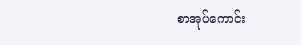စာအုပ်ကောင်း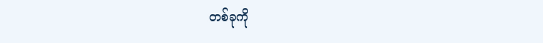တစ်ခုကို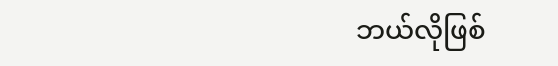ဘယ်လိုဖြစ်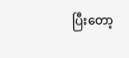ပြီးတော့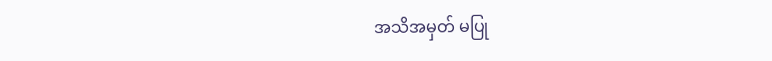အသိအမှတ် မပြု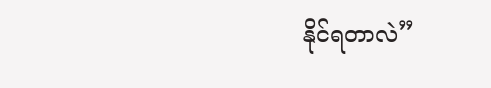နိုင်ရတာလဲ”